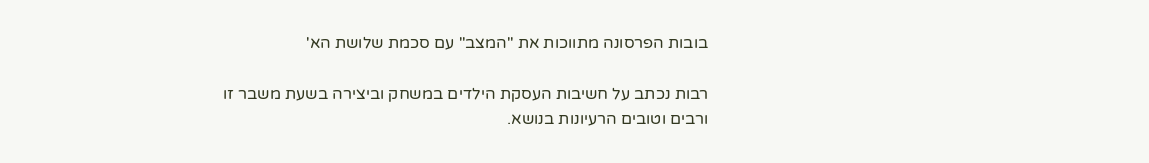בובות הפרסונה מתווכות את "המצב" עם סכמת שלושת הא'

רבות נכתב על חשיבות העסקת הילדים במשחק וביצירה בשעת משבר זו ורבים וטובים הרעיונות בנושא.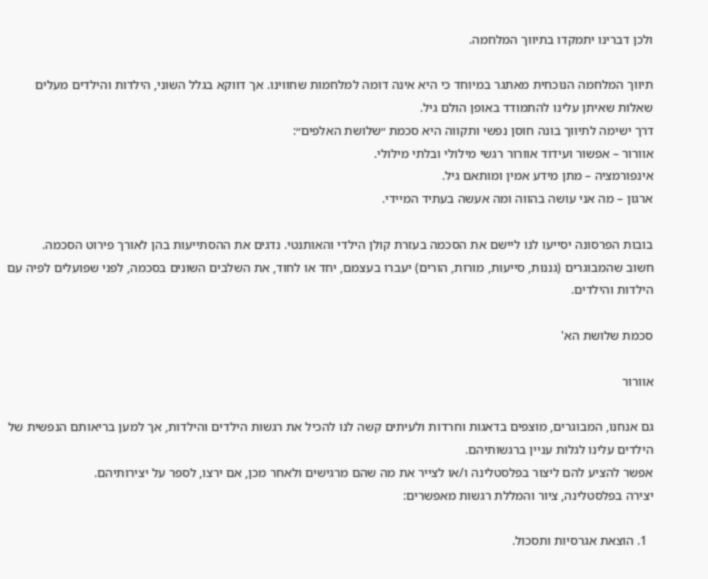ולכן דברינו יתמקדו בתיווך המלחמה.

תיווך המלחמה הנוכחית מאתגר במיוחד כי היא אינה דומה למלחמות שחווינו. אך דווקא בגלל השוני, הילדות והילדים מעלים שאלות שאיתן עלינו להתמודד באופן הולם גיל.
דרך ישימה לתיווך בונה חוסן נפשי ותקווה היא סכמת ״שלושת האלפים״:
אוורור – אפשור ועידוד אוורור רגשי מילולי ובלתי מילולי.
אינפורמציה – מתן מידע אמין ומותאם גיל.
ארגון – מה אני עושה בהווה ומה אעשה בעתיד המיידי.

בובות הפרסונה יסייעו לנו ליישם את הסכמה בעזרת קולן הילדי והאותנטי. נדגים את ההסתייעות בהן לאורך פירוט הסכמה.
חשוב שהמבוגרים (גננות, סייעות, מורות, הורים) יעברו בעצמם, יחד או לחוד, את השלבים השונים בסכמה, לפני שפועלים לפיה עם הילדות והילדים.

סכמת שלושת הא'

אוורור

גם אנחנו, המבוגרים, מוצפים בדאגות וחרדות ולעיתים קשה לנו להכיל את רגשות הילדים והילדות, אך למען בריאותם הנפשית של הילדים עלינו לגלות עניין ברגשותיהם.
אפשר להציע להם ליצור בפלסטלינה ו/או לצייר את מה שהם מרגישים ולאחר מכן, אם ירצו, לספר על יצירותיהם.
יצירה בפלסטלינה, ציור והמללת רגשות מאפשרים:

  1. הוצאת אגרסיות ותסכול.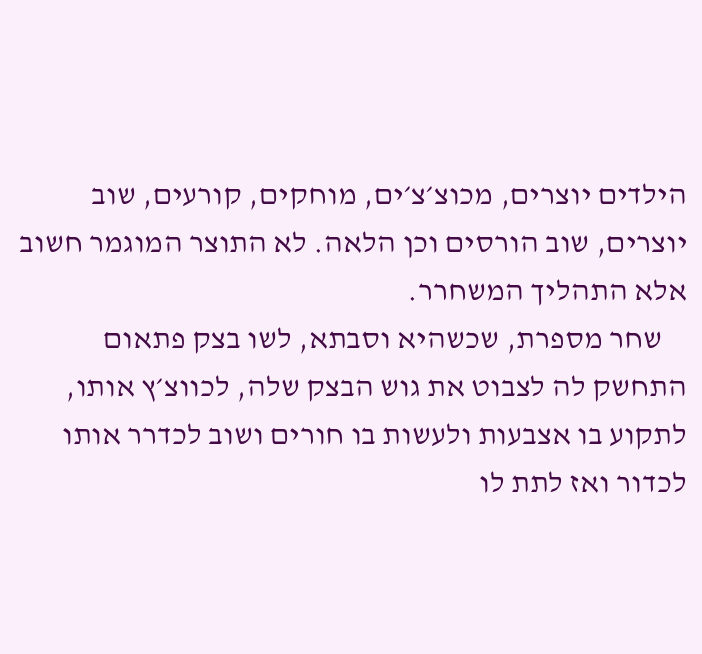הילדים יוצרים, מכוצ׳צ׳ים, מוחקים, קורעים, שוב יוצרים, שוב הורסים וכן הלאה. לא התוצר המוגמר חשוב אלא התהליך המשחרר.
    שחר מספרת, שכשהיא וסבתא, לשו בצק פתאום התחשק לה לצבוט את גוש הבצק שלה, לכווצ׳ץ אותו, לתקוע בו אצבעות ולעשות בו חורים ושוב לכדרר אותו לכדור ואז לתת לו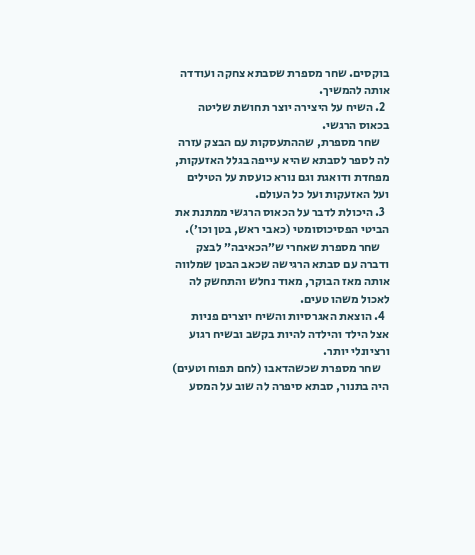בוקסים. שחר מספרת שסבתא צחקה ועודדה אותה להמשיך.
  2. השיח על היצירה יוצר תחושת שליטה בכאוס הרגשי.
    שחר מספרת, שההתעסקות עם הבצק עזרה לה לספר לסבתא שהיא עייפה בגלל האזעקות, מפחדת ודואגת וגם נורא כועסת על הטילים ועל האזעקות ועל כל העולם.
  3. היכולת לדבר על הכאוס הרגשי ממתנת את הביטי הפסיכוסומטי (כאבי ראש, בטן וכו׳).
    שחר מספרת שאחרי ש״הכאיבה״ לבצק ודברה עם סבתא הרגישה שכאב הבטן שמלווה אותה מאז הבוקר, מאוד נחלש והתחשק לה לאכול משהו טעים.
  4. הוצאת האגרסיות והשיח יוצרים פניות אצל הילד והילדה להיות בקשב ובשיח רגוע ורציונלי יותר.
    שחר מספרת שכשהדאבו (לחם תפוח וטעים) היה בתנור, סבתא סיפרה לה שוב על המסע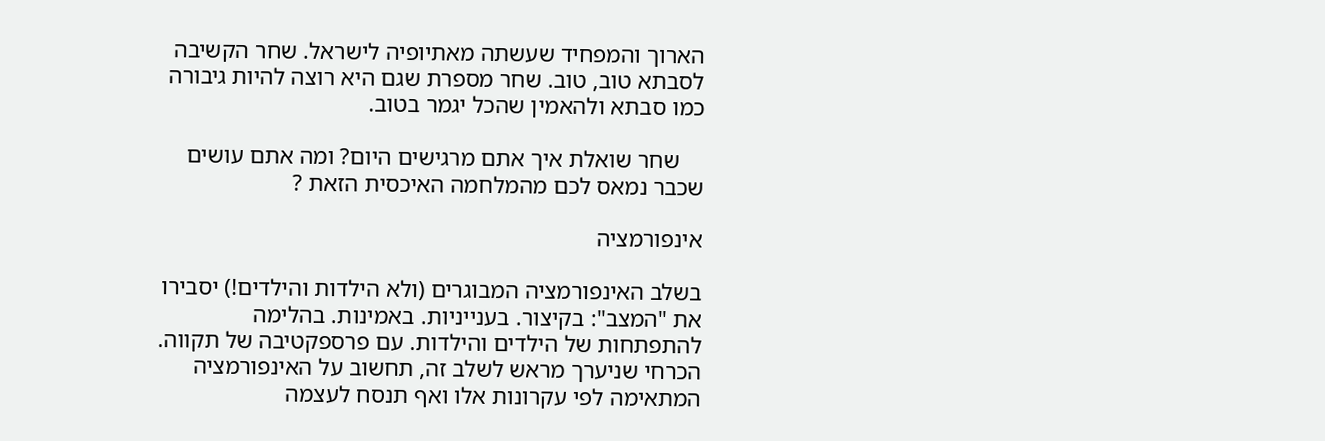הארוך והמפחיד שעשתה מאתיופיה לישראל. שחר הקשיבה לסבתא טוב, טוב. שחר מספרת שגם היא רוצה להיות גיבורה כמו סבתא ולהאמין שהכל יגמר בטוב.

    שחר שואלת איך אתם מרגישים היום? ומה אתם עושים שכבר נמאס לכם מהמלחמה האיכסית הזאת ?

אינפורמציה

בשלב האינפורמציה המבוגרים (ולא הילדות והילדים!) יסבירו את "המצב": בקיצור. בענייניות. באמינות. בהלימה להתפתחות של הילדים והילדות. עם פרספקטיבה של תקווה.
הכרחי שניערך מראש לשלב זה, תחשוב על האינפורמציה המתאימה לפי עקרונות אלו ואף תנסח לעצמה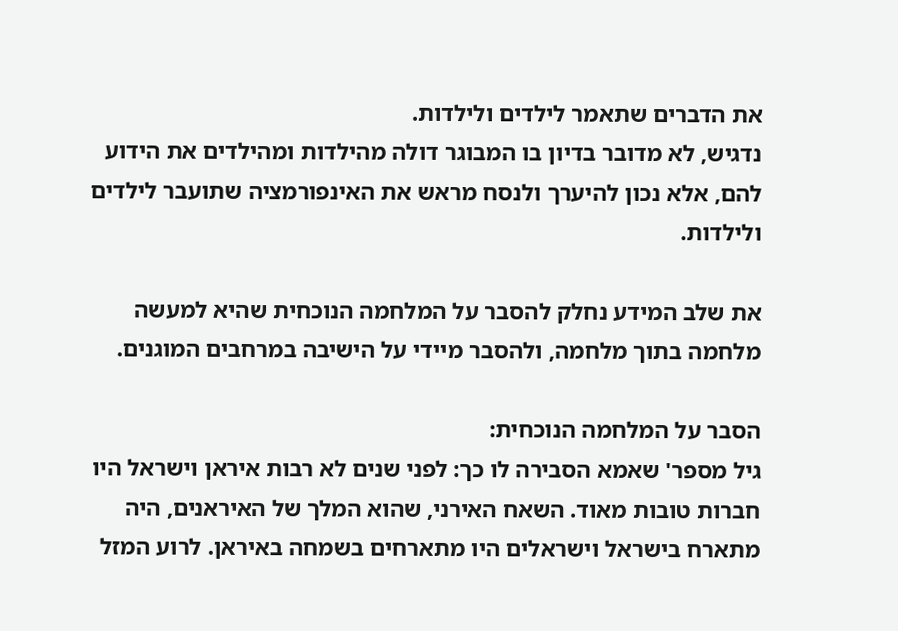את הדברים שתאמר לילדים ולילדות.
נדגיש, לא מדובר בדיון בו המבוגר דולה מהילדות ומהילדים את הידוע להם, אלא נכון להיערך ולנסח מראש את האינפורמציה שתועבר לילדים ולילדות.

את שלב המידע נחלק להסבר על המלחמה הנוכחית שהיא למעשה מלחמה בתוך מלחמה, ולהסבר מיידי על הישיבה במרחבים המוגנים.

הסבר על המלחמה הנוכחית:
גיל מספר' שאמא הסבירה לו כך: לפני שנים לא רבות איראן וישראל היו חברות טובות מאוד. השאח האירני, שהוא המלך של האיראנים, היה מתארח בישראל וישראלים היו מתארחים בשמחה באיראן. לרוע המזל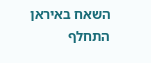השאח באיראן התחלף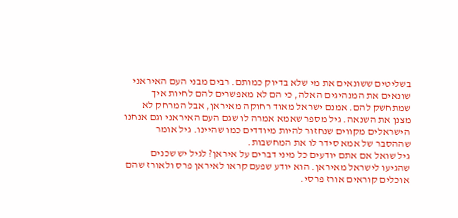בשליטים ששונאים את מי שלא בדיוק כמותם. רבים מבני העם האיראני שונאים את המנהיגים האלה, כי הם לא מאפשרים להם לחיות איך שמתחשק להם. אמנם ישראל מאוד רחוקה מאיראן, אבל המרחק לא מצנן את השנאה. גיל מספר שאמא אמרה לו שגם העם האיראני וגם אנחנו הישראלים מקווים שנחזור להיות מיודדים כמו שהיינו. גיל אומר שההסבר של אמא סידר לו את המחשבות.
גיל שואל אם אתם יודעים כל מיני דברים על איראן? לגיל יש שכנים שהגיעו לישראל מאיראן. הוא יודע שפעם קראו לאיראן פרס ולאורז שהם אוכלים קוראים אורז פרסי.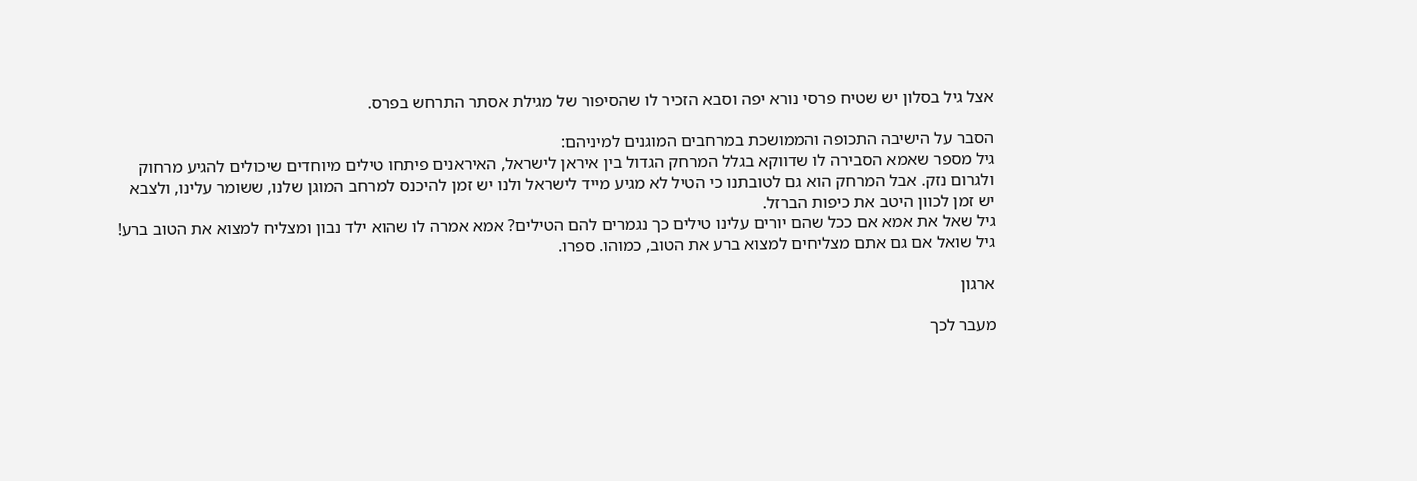אצל גיל בסלון יש שטיח פרסי נורא יפה וסבא הזכיר לו שהסיפור של מגילת אסתר התרחש בפרס.

הסבר על הישיבה התכופה והממושכת במרחבים המוגנים למיניהם:
גיל מספר שאמא הסבירה לו שדווקא בגלל המרחק הגדול בין איראן לישראל, האיראנים פיתחו טילים מיוחדים שיכולים להגיע מרחוק ולגרום נזק. אבל המרחק הוא גם לטובתנו כי הטיל לא מגיע מייד לישראל ולנו יש זמן להיכנס למרחב המוגן שלנו, ששומר עלינו, ולצבא יש זמן לכוון היטב את כיפות הברזל.
גיל שאל את אמא אם ככל שהם יורים עלינו טילים כך נגמרים להם הטילים? אמא אמרה לו שהוא ילד נבון ומצליח למצוא את הטוב ברע!
גיל שואל אם גם אתם מצליחים למצוא ברע את הטוב, כמוהו. ספרו.

ארגון

מעבר לכך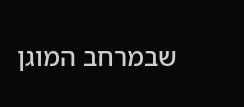שבמרחב המוגן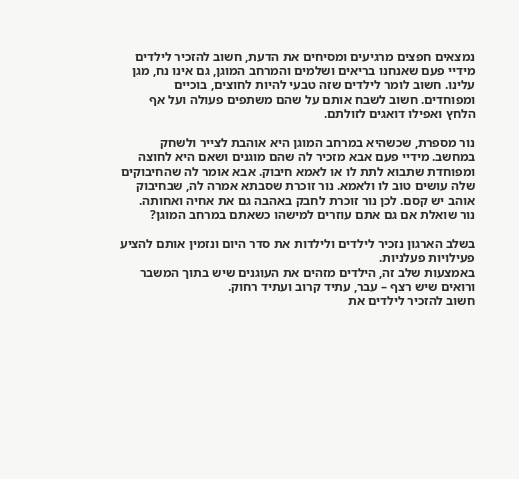נמצאים חפצים מרגיעים ומסיחים את הדעת, חשוב להזכיר לילדים מידיי פעם שאנחנו בריאים ושלמים והמרחב המוגן, גם אינו נח, מגן עלינו. חשוב לומר לילדים שזה טבעי להיות לחוצים, בוכיים ומפוחדים. חשוב לשבח אותם על שהם משתפים פעולה ועל אף הלחץ ואפילו דואגים לזולתם.

נור מספרת, שכשהיא במרחב המוגן היא אוהבת לצייר ולשחק במחשב. מידיי פעם אבא מזכיר לה שהם מוגנים ושאם היא לחוצה ומפוחדת שתבוא לתת לו או לאמא חיבוק. אבא אומר לה שהחיבוקים שלה עושים טוב לו ולאמא. נור זוכרת שסבתא אמרה לה, שבחיבוק אוהב יש קסם. לכן נור זוכרת לחבק באהבה גם את אחיה ואחותה.
נור שואלת אם גם אתם עוזרים למישהו כשאתם במרחב המוגן?

בשלב הארגון נזכיר לילדים ולילדות את סדר היום ונזמין אותם להציע פעילויות פעלניות.
באמצעות שלב זה, הילדים מזהים את העוגנים שיש בתוך המשבר ורואים שיש רצף – עבר, עתיד קרוב ועתיד רחוק.
חשוב להזכיר לילדים את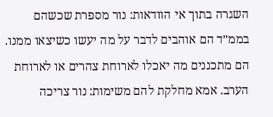השגרה בתוך אי הוודאות: נור מספרת שכשהם בממ״ד הם אוהבים לדבר על מה יעשו כשיצאו ממנו. הם מתכננים מה יאכלו לארוחת צהרים או לארוחת הערב. אמא מחלקת להם משימות: נור צריכה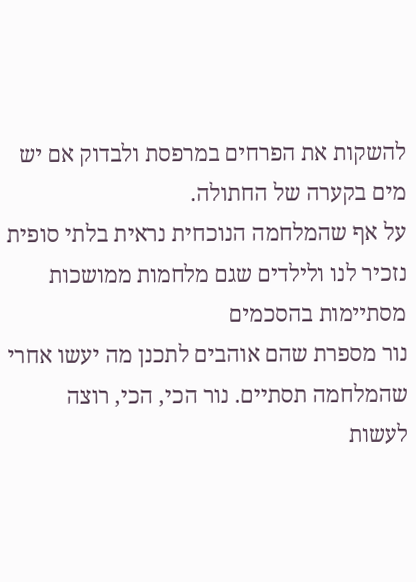להשקות את הפרחים במרפסת ולבדוק אם יש מים בקערה של החתולה.
על אף שהמלחמה הנוכחית נראית בלתי סופית נזכיר לנו ולילדים שגם מלחמות ממושכות מסתיימות בהסכמים
נור מספרת שהם אוהבים לתכנן מה יעשו אחרי שהמלחמה תסתיים. נור הכי, הכי, רוצה לעשות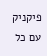פיקניק עם כל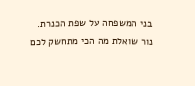בני המשפחה על שפת הכנרת.
נור שואלת מה הכי מתחשק לכם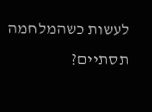לעשות כשהמלחמה תסתיים?